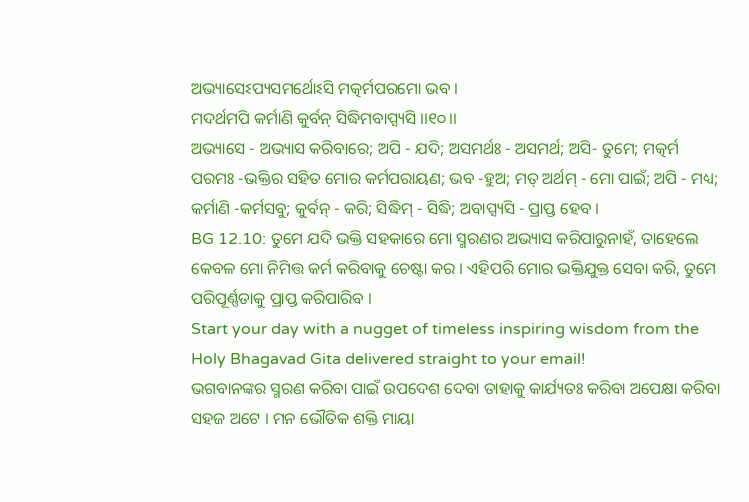ଅଭ୍ୟାସେଽପ୍ୟସମର୍ଥୋଽସି ମତ୍କର୍ମପରମୋ ଭବ ।
ମଦର୍ଥମପି କର୍ମାଣି କୁର୍ବନ୍ ସିଦ୍ଧିମବାପ୍ସ୍ୟସି ।।୧୦।।
ଅଭ୍ୟାସେ - ଅଭ୍ୟାସ କରିବାରେ; ଅପି - ଯଦି; ଅସମର୍ଥଃ - ଅସମର୍ଥ; ଅସି- ତୁମେ; ମତ୍କର୍ମ ପରମଃ -ଭକ୍ତିର ସହିତ ମୋର କର୍ମପରାୟଣ; ଭବ -ହୁଅ; ମତ୍ ଅର୍ଥମ୍ - ମୋ ପାଇଁ; ଅପି - ମଧ୍ୟ; କର୍ମାଣି -କର୍ମସବୁ; କୁର୍ବନ୍ - କରି; ସିଦ୍ଧିମ୍ - ସିଦ୍ଧି; ଅବାପ୍ସ୍ୟସି - ପ୍ରାପ୍ତ ହେବ ।
BG 12.10: ତୁମେ ଯଦି ଭକ୍ତି ସହକାରେ ମୋ ସ୍ମରଣର ଅଭ୍ୟାସ କରିପାରୁନାହଁ, ତାହେଲେ କେବଳ ମୋ ନିମିତ୍ତ କର୍ମ କରିବାକୁ ଚେଷ୍ଟା କର । ଏହିପରି ମୋର ଭକ୍ତିଯୁକ୍ତ ସେବା କରି, ତୁମେ ପରିପୂର୍ଣ୍ଣତାକୁ ପ୍ରାପ୍ତ କରିପାରିବ ।
Start your day with a nugget of timeless inspiring wisdom from the Holy Bhagavad Gita delivered straight to your email!
ଭଗବାନଙ୍କର ସ୍ମରଣ କରିବା ପାଇଁ ଉପଦେଶ ଦେବା ତାହାକୁ କାର୍ଯ୍ୟତଃ କରିବା ଅପେକ୍ଷା କରିବା ସହଜ ଅଟେ । ମନ ଭୌତିକ ଶକ୍ତି ମାୟା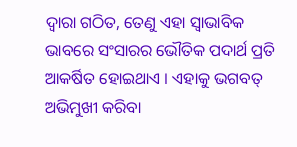ଦ୍ୱାରା ଗଠିତ, ତେଣୁ ଏହା ସ୍ୱାଭାବିକ ଭାବରେ ସଂସାରର ଭୌତିକ ପଦାର୍ଥ ପ୍ରତି ଆକର୍ଷିତ ହୋଇଥାଏ । ଏହାକୁ ଭଗବତ୍ ଅଭିମୁଖୀ କରିବା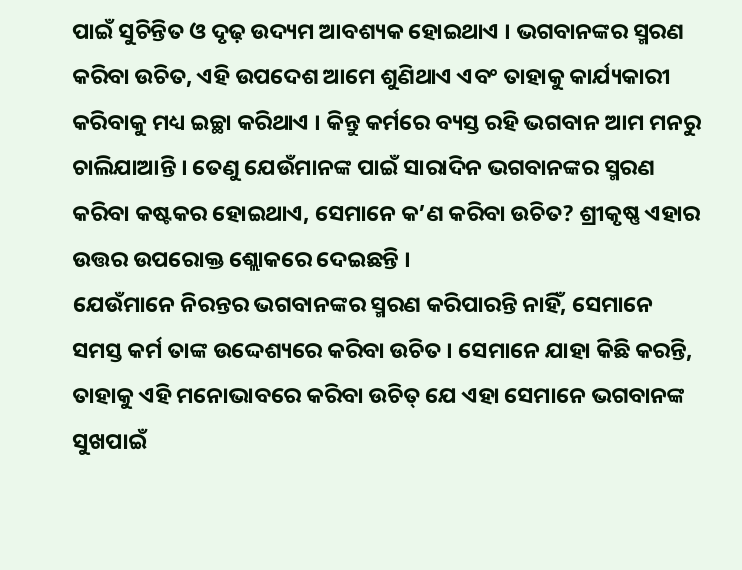ପାଇଁ ସୁଚିନ୍ତିତ ଓ ଦୃଢ଼ ଉଦ୍ୟମ ଆବଶ୍ୟକ ହୋଇଥାଏ । ଭଗବାନଙ୍କର ସ୍ମରଣ କରିବା ଉଚିତ, ଏହି ଉପଦେଶ ଆମେ ଶୁଣିଥାଏ ଏବଂ ତାହାକୁ କାର୍ଯ୍ୟକାରୀ କରିବାକୁ ମଧ୍ୟ ଇଚ୍ଛା କରିଥାଏ । କିନ୍ତୁ କର୍ମରେ ବ୍ୟସ୍ତ ରହି ଭଗବାନ ଆମ ମନରୁ ଚାଲିଯାଆନ୍ତି । ତେଣୁ ଯେଉଁମାନଙ୍କ ପାଇଁ ସାରାଦିନ ଭଗବାନଙ୍କର ସ୍ମରଣ କରିବା କଷ୍ଟକର ହୋଇଥାଏ, ସେମାନେ କ’ଣ କରିବା ଉଚିତ? ଶ୍ରୀକୃଷ୍ଣ ଏହାର ଉତ୍ତର ଉପରୋକ୍ତ ଶ୍ଲୋକରେ ଦେଇଛନ୍ତି ।
ଯେଉଁମାନେ ନିରନ୍ତର ଭଗବାନଙ୍କର ସ୍ମରଣ କରିପାରନ୍ତି ନାହିଁ, ସେମାନେ ସମସ୍ତ କର୍ମ ତାଙ୍କ ଉଦ୍ଦେଶ୍ୟରେ କରିବା ଉଚିତ । ସେମାନେ ଯାହା କିଛି କରନ୍ତି, ତାହାକୁ ଏହି ମନୋଭାବରେ କରିବା ଉଚିତ୍ ଯେ ଏହା ସେମାନେ ଭଗବାନଙ୍କ ସୁଖପାଇଁ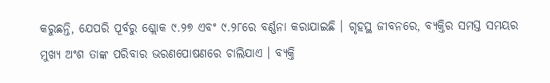କରୁଛନ୍ତି, ଯେପରି ପୂର୍ବରୁ ଶ୍ଲୋକ ୯.୨୭ ଏବଂ ୯.୨୮ରେ ବର୍ଣ୍ଣନା କରାଯାଇଛି । ଗୃହସ୍ଥ ଜୀବନରେ, ବ୍ୟକ୍ତିର ସମସ୍ତ ସମୟର ମୁଖ୍ୟ ଅଂଶ ତାଙ୍କ ପରିବାର ଭରଣପୋଷଣରେ ଚାଲିଯାଏ । ବ୍ୟକ୍ତି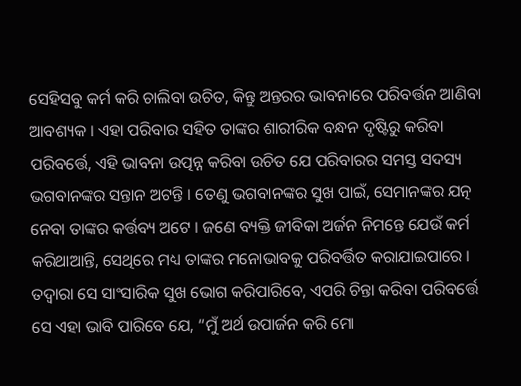ସେହିସବୁ କର୍ମ କରି ଚାଲିବା ଉଚିତ, କିନ୍ତୁ ଅନ୍ତରର ଭାବନାରେ ପରିବର୍ତ୍ତନ ଆଣିବା ଆବଶ୍ୟକ । ଏହା ପରିବାର ସହିତ ତାଙ୍କର ଶାରୀରିକ ବନ୍ଧନ ଦୃଷ୍ଟିରୁ କରିବା ପରିବର୍ତ୍ତେ, ଏହି ଭାବନା ଉତ୍ପନ୍ନ କରିବା ଉଚିତ ଯେ ପରିବାରର ସମସ୍ତ ସଦସ୍ୟ ଭଗବାନଙ୍କର ସନ୍ତାନ ଅଟନ୍ତି । ତେଣୁ ଭଗବାନଙ୍କର ସୁଖ ପାଇଁ, ସେମାନଙ୍କର ଯତ୍ନ ନେବା ତାଙ୍କର କର୍ତ୍ତବ୍ୟ ଅଟେ । ଜଣେ ବ୍ୟକ୍ତି ଜୀବିକା ଅର୍ଜନ ନିମନ୍ତେ ଯେଉଁ କର୍ମ କରିଥାଆନ୍ତି, ସେଥିରେ ମଧ୍ୟ ତାଙ୍କର ମନୋଭାବକୁ ପରିବର୍ତ୍ତିତ କରାଯାଇପାରେ । ତଦ୍ୱାରା ସେ ସାଂସାରିକ ସୁଖ ଭୋଗ କରିପାରିବେ, ଏପରି ଚିନ୍ତା କରିବା ପରିବର୍ତ୍ତେ ସେ ଏହା ଭାବି ପାରିବେ ଯେ, “ମୁଁ ଅର୍ଥ ଉପାର୍ଜନ କରି ମୋ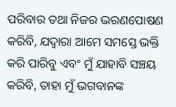ପରିବାର ତଥା ନିଜର ଭରଣପୋଷଣ କରିବି, ଯଦ୍ୱାରା ଆମେ ସମସ୍ତେ ଭକ୍ତି କରି ପାରିବୁ ଏବଂ ମୁଁ ଯାହାବି ସଞ୍ଚୟ କରିବି, ତାହା ମୁଁ ଭଗବାନଙ୍କ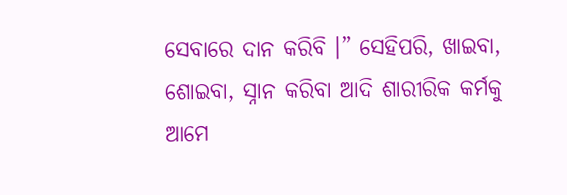ସେବାରେ ଦାନ କରିବି ।” ସେହିପରି, ଖାଇବା, ଶୋଇବା, ସ୍ନାନ କରିବା ଆଦି ଶାରୀରିକ କର୍ମକୁ ଆମେ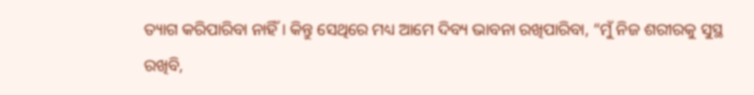ତ୍ୟାଗ କରିପାରିବା ନାହିଁ । କିନ୍ତୁ ସେଥିରେ ମଧ୍ୟ ଆମେ ଦିବ୍ୟ ଭାବନା ରଖିପାରିବା, “ମୁଁ ନିଜ ଶରୀରକୁ ସୁସ୍ଥ ରଖିବି,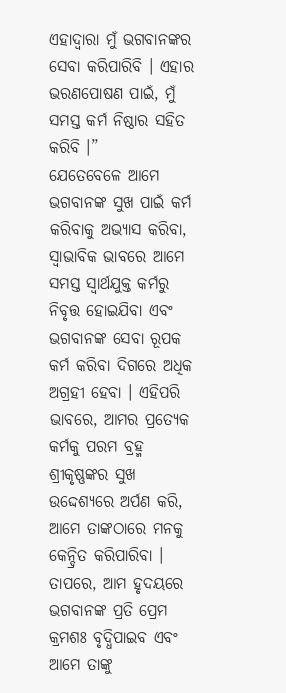ଏହାଦ୍ୱାରା ମୁଁ ଭଗବାନଙ୍କର ସେବା କରିପାରିବି । ଏହାର ଭରଣପୋଷଣ ପାଇଁ, ମୁଁ ସମସ୍ତ କର୍ମ ନିଷ୍ଠାର ସହିତ କରିବି ।”
ଯେତେବେଳେ ଆମେ ଭଗବାନଙ୍କ ସୁଖ ପାଇଁ କର୍ମ କରିବାକୁ ଅଭ୍ୟାସ କରିବା, ସ୍ୱାଭାବିକ ଭାବରେ ଆମେ ସମସ୍ତ ସ୍ୱାର୍ଥଯୁକ୍ତ କର୍ମରୁ ନିବୃତ୍ତ ହୋଇଯିବା ଏବଂ ଭଗବାନଙ୍କ ସେବା ରୂପକ କର୍ମ କରିବା ଦିଗରେ ଅଧିକ ଅଗ୍ରହୀ ହେବା । ଏହିପରି ଭାବରେ, ଆମର ପ୍ରତ୍ୟେକ କର୍ମକୁ ପରମ ବ୍ରହ୍ମ ଶ୍ରୀକୃଷ୍ଣଙ୍କର ସୁଖ ଉଦ୍ଦେଶ୍ୟରେ ଅର୍ପଣ କରି, ଆମେ ତାଙ୍କଠାରେ ମନକୁ କେନ୍ଦ୍ରିତ କରିପାରିବା । ତାପରେ, ଆମ ହୃଦୟରେ ଭଗବାନଙ୍କ ପ୍ରତି ପ୍ରେମ କ୍ରମଶଃ ବୃଦ୍ଧିପାଇବ ଏବଂ ଆମେ ତାଙ୍କୁ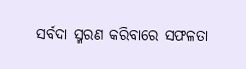ସର୍ବଦା ସ୍ମରଣ କରିବାରେ ସଫଳତା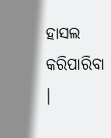ହାସଲ କରିପାରିବା ।